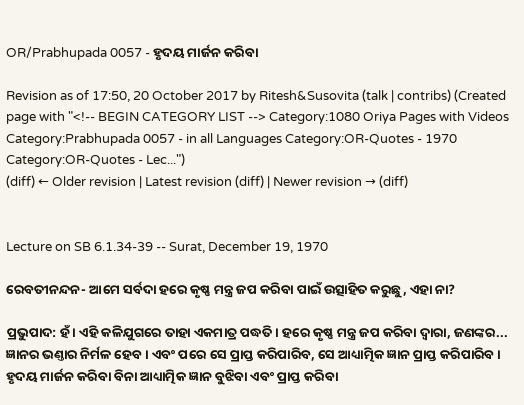OR/Prabhupada 0057 - ହୃଦୟ ମାର୍ଜନ କରିବା

Revision as of 17:50, 20 October 2017 by Ritesh&Susovita (talk | contribs) (Created page with "<!-- BEGIN CATEGORY LIST --> Category:1080 Oriya Pages with Videos Category:Prabhupada 0057 - in all Languages Category:OR-Quotes - 1970 Category:OR-Quotes - Lec...")
(diff) ← Older revision | Latest revision (diff) | Newer revision → (diff)


Lecture on SB 6.1.34-39 -- Surat, December 19, 1970

ରେବତୀନନ୍ଦନ- ଆମେ ସର୍ବଦା ହରେ କୃଷ୍ଣ ମନ୍ତ୍ର ଜପ କରିବା ପାଇଁ ଉତ୍ସାହିତ କରୁଛୁ, ଏହା ନା?

ପ୍ରଭୁପାଦ: ହଁ । ଏହି କଳିଯୁଗରେ ତାହା ଏକମାତ୍ର ପଦ୍ଧତି । ହରେ କୃଷ୍ଣ ମନ୍ତ୍ର ଜପ କରିବା ଦ୍ଵାରା, ଜଣଙ୍କର... ଜ୍ଞାନର ଭଣ୍ତାର ନିର୍ମଳ ହେବ । ଏବଂ ପରେ ସେ ପ୍ରାପ୍ତ କରିପାରିବ, ସେ ଆଧ୍ୟାତ୍ମିକ ଜ୍ଞାନ ପ୍ରାପ୍ତ କରିପାରିବ । ହୃଦୟ ମାର୍ଜନ କରିବା ବିନା ଆଧ୍ୟାତ୍ମିକ ଜ୍ଞାନ ବୁଝିବା ଏବଂ ପ୍ରାପ୍ତ କରିବା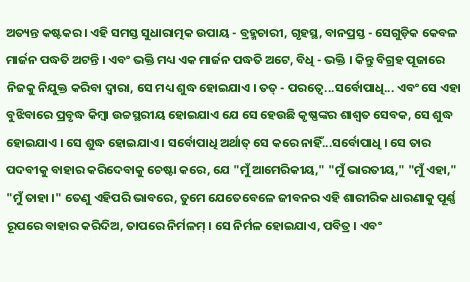ଅତ୍ୟନ୍ତ କଷ୍ଟକର । ଏହି ସମସ୍ତ ସୁଧାରାତ୍ମକ ଉପାୟ - ବ୍ରହ୍ମଚାରୀ, ଗୃହସ୍ଥ, ବାନପ୍ରସ୍ତ - ସେଗୁଡ଼ିକ କେବଳ ମାର୍ଜନ ପଦ୍ଧତି ଅଟନ୍ତି । ଏବଂ ଭକ୍ତି ମଧ୍ୟ ଏକ ମାର୍ଜନ ପଦ୍ଧତି ଅଟେ, ବିଧି - ଭକ୍ତି । କିନ୍ତୁ ବିଗ୍ରହ ପୂଜାରେ ନିଜକୁ ନିଯୁକ୍ତ କରିବା ଦ୍ଵାରା, ସେ ମଧ୍ୟ ଶୁଦ୍ଧ ହୋଇଯାଏ । ତତ୍ - ପରତ୍ଵେ...ସର୍ବୋପାଧି... ଏବଂ ସେ ଏହା ବୁଝିବାରେ ପ୍ରବୃଦ୍ଧ କିମ୍ଵା ଉଚ୍ଚସ୍ଥରୀୟ ହୋଇଯାଏ ଯେ ସେ ହେଉଛି କୃଷ୍ଣଙ୍କର ଶାଶ୍ଵତ ସେବକ, ସେ ଶୁଦ୍ଧ ହୋଇଯାଏ । ସେ ଶୁଦ୍ଧ ହୋଇଯାଏ । ସର୍ବୋପାଧି ଅର୍ଥାତ୍ ସେ କରେ ନାହିଁ...ସର୍ବୋପାଧି । ସେ ତାର ପଦବୀକୁ ବାହାର କରିଦେବାକୁ ଚେଷ୍ଟା କରେ, ଯେ "ମୁଁ ଆମେରିକୀୟ," "ମୁଁ ଭାରତୀୟ," "ମୁଁ ଏହା," "ମୁଁ ତାହା ।" ତେଣୁ ଏହିପରି ଭାବରେ, ତୁମେ ଯେତେବେଳେ ଜୀବନର ଏହି ଶାରୀରିକ ଧାରଣାକୁ ପୂର୍ଣ୍ଣ ରୂପରେ ବାହାର କରିଦିଅ, ତାପରେ ନିର୍ମଳମ୍ । ସେ ନିର୍ମଳ ହୋଇଯାଏ, ପବିତ୍ର । ଏବଂ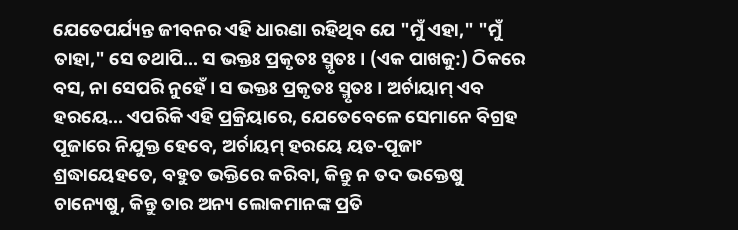ଯେତେପର୍ଯ୍ୟନ୍ତ ଜୀବନର ଏହି ଧାରଣା ରହିଥିବ ଯେ "ମୁଁ ଏହା," "ମୁଁ ତାହା," ସେ ତଥାପି... ସ ଭକ୍ତଃ ପ୍ରକୃତଃ ସ୍ମୃତଃ । (ଏକ ପାଖକୁ:) ଠିକରେ ବସ, ନା ସେପରି ନୁହେଁ । ସ ଭକ୍ତଃ ପ୍ରକୃତଃ ସ୍ମୃତଃ । ଅର୍ଚାୟାମ୍ ଏବ ହରୟେ... ଏପରିକି ଏହି ପ୍ରକ୍ରିୟାରେ, ଯେତେବେଳେ ସେମାନେ ବିଗ୍ରହ ପୂଜାରେ ନିଯୁକ୍ତ ହେବେ, ଅର୍ଚାୟମ୍ ହରୟେ ୟତ-ପୂଜାଂ ଶ୍ରଦ୍ଧାୟେହତେ, ବହୁତ ଭକ୍ତିରେ କରିବା, କିନ୍ତୁ ନ ତଦ ଭକ୍ତେଷୁ ଚାନ୍ୟେଷୁ, କିନ୍ତୁ ତାର ଅନ୍ୟ ଲୋକମାନଙ୍କ ପ୍ରତି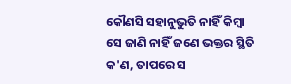କୌଣସି ସହାନୁଭୁତି ନାହିଁ କିମ୍ଵା ସେ ଜାଣି ନାହିଁ ଜଣେ ଭକ୍ତର ସ୍ଥିତି କ'ଣ, ତାପରେ ସ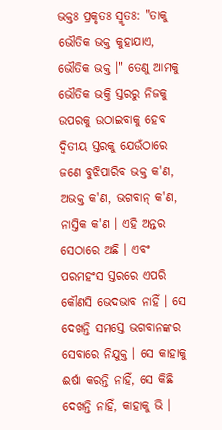ଭକ୍ତଃ ପ୍ରକୃତଃ ସ୍ମୃତଃ: "ତାକୁ ଭୌତିକ ଭକ୍ତ କୁହାଯାଏ, ଭୌତିକ ଭକ୍ତ ।" ତେଣୁ ଆମକୁ ଭୌତିକ ଭକ୍ତି ସ୍ତରରୁ ନିଜକୁ ଉପରକୁ ଉଠାଇବାକୁ ହେବ ଦ୍ଵିତୀୟ ସ୍ତରକୁ ଯେଉଁଠାରେ ଜଣେ ବୁଝିପାରିବ ଭକ୍ତ କ'ଣ, ଅଭକ୍ତ କ'ଣ, ଭଗବାନ୍ କ'ଣ, ନାସ୍ତିକ କ'ଣ । ଏହି ଅନ୍ତର ସେଠାରେ ଅଛି । ଏବଂ ପରମହଂସ ସ୍ତରରେ ଏପରି କୌଣସି ଭେଦଭାବ ନାହିଁ । ସେ ଦେଖନ୍ତି ସମସ୍ତେ ଭଗବାନଙ୍କର ସେବାରେ ନିଯୁକ୍ତ । ସେ କାହାକୁ ଈର୍ଷା କରନ୍ତି ନାହିଁ, ସେ କିଛି ଦେଖନ୍ତି ନାହିଁ, କାହାକୁ ଭି ।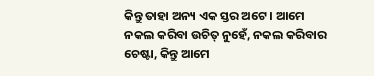କିନ୍ତୁ ତାହା ଅନ୍ୟ ଏକ ସ୍ତର ଅଟେ । ଆମେ ନକଲ କରିବା ଉଚିତ୍ ନୁହେଁ, ନକଲ କରିବାର ଚେଷ୍ଟା, କିନ୍ତୁ ଆମେ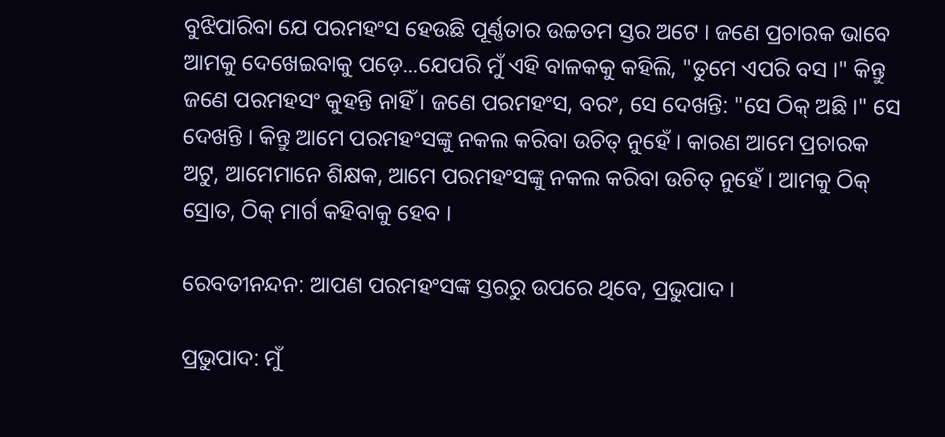ବୁଝିପାରିବା ଯେ ପରମହଂସ ହେଉଛି ପୂର୍ଣ୍ଣତାର ଉଚ୍ଚତମ ସ୍ତର ଅଟେ । ଜଣେ ପ୍ରଚାରକ ଭାବେ ଆମକୁ ଦେଖେଇବାକୁ ପଡ଼େ...ଯେପରି ମୁଁ ଏହି ବାଳକକୁ କହିଲି, "ତୁମେ ଏପରି ବସ ।" କିନ୍ତୁ ଜଣେ ପରମହସଂ କୁହନ୍ତି ନାହିଁ । ଜଣେ ପରମହଂସ, ବରଂ, ସେ ଦେଖନ୍ତି: "ସେ ଠିକ୍ ଅଛି ।" ସେ ଦେଖନ୍ତି । କିନ୍ତୁ ଆମେ ପରମହଂସଙ୍କୁ ନକଲ କରିବା ଉଚିତ୍ ନୁହେଁ । କାରଣ ଆମେ ପ୍ରଚାରକ ଅଟୁ, ଆମେମାନେ ଶିକ୍ଷକ, ଆମେ ପରମହଂସଙ୍କୁ ନକଲ କରିବା ଉଚିତ୍ ନୁହେଁ । ଆମକୁ ଠିକ୍ ସ୍ରୋତ, ଠିକ୍ ମାର୍ଗ କହିବାକୁ ହେବ ।

ରେବତୀନନ୍ଦନ: ଆପଣ ପରମହଂସଙ୍କ ସ୍ତରରୁ ଉପରେ ଥିବେ, ପ୍ରଭୁପାଦ ।

ପ୍ରଭୁପାଦ: ମୁଁ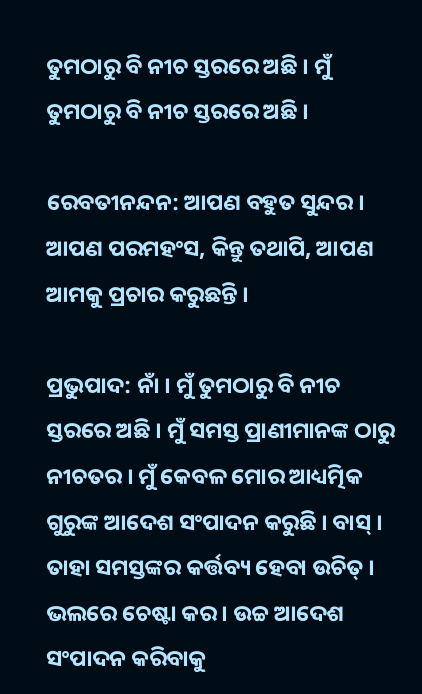ତୁମଠାରୁ ବି ନୀଚ ସ୍ତରରେ ଅଛି । ମୁଁ ତୁମଠାରୁ ବି ନୀଚ ସ୍ତରରେ ଅଛି ।

ରେବତୀନନ୍ଦନ: ଆପଣ ବହୁତ ସୁନ୍ଦର । ଆପଣ ପରମହଂସ, କିନ୍ତୁ ତଥାପି, ଆପଣ ଆମକୁ ପ୍ରଚାର କରୁଛନ୍ତି ।

ପ୍ରଭୁପାଦ: ନାଁ । ମୁଁ ତୁମଠାରୁ ବି ନୀଚ ସ୍ତରରେ ଅଛି । ମୁଁ ସମସ୍ତ ପ୍ରାଣୀମାନଙ୍କ ଠାରୁ ନୀଚତର । ମୁଁ କେବଳ ମୋର ଆଧ୍ୟତ୍ମିକ ଗୁରୁଙ୍କ ଆଦେଶ ସଂପାଦନ କରୁଛି । ବାସ୍ । ତାହା ସମସ୍ତଙ୍କର କର୍ତ୍ତବ୍ୟ ହେବା ଉଚିତ୍ । ଭଲରେ ଚେଷ୍ଟା କର । ଉଚ୍ଚ ଆଦେଶ ସଂପାଦନ କରିବାକୁ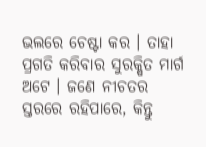ଭଲରେ ଚେଷ୍ଟା କର । ତାହା ପ୍ରଗତି କରିବାର ସୁରକ୍ଷିତ ମାର୍ଗ ଅଟେ । ଜଣେ ନୀଚତର ସ୍ତରରେ ରହିପାରେ, କିନ୍ତୁ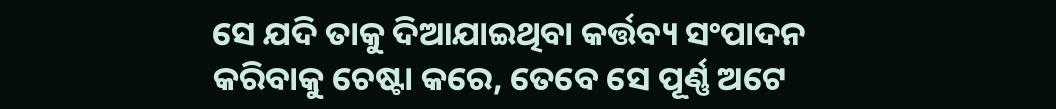ସେ ଯଦି ତାକୁ ଦିଆଯାଇଥିବା କର୍ତ୍ତବ୍ୟ ସଂପାଦନ କରିବାକୁ ଚେଷ୍ଟା କରେ, ତେବେ ସେ ପୂର୍ଣ୍ଣ ଅଟେ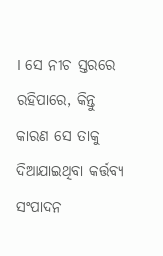। ସେ ନୀଚ ସ୍ତରରେ ରହିପାରେ, କିନ୍ତୁ କାରଣ ସେ ତାକୁ ଦିଆଯାଇଥିବା କର୍ତ୍ତବ୍ୟ ସଂପାଦନ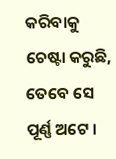କରିବାକୁ ଚେଷ୍ଟା କରୁଛି, ତେବେ ସେ ପୂର୍ଣ୍ଣ ଅଟେ ।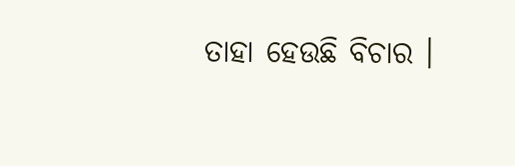ତାହା ହେଉଛି ବିଚାର ।